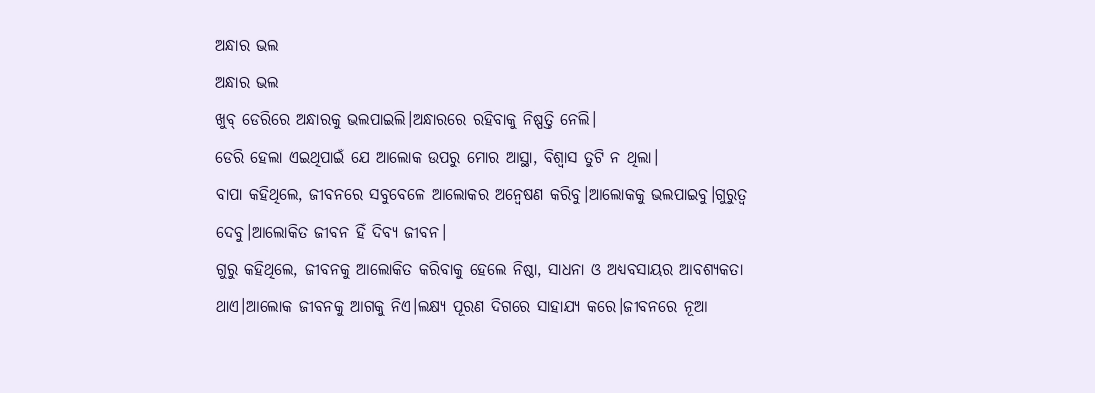ଅନ୍ଧାର ଭଲ
ଅନ୍ଧାର ଭଲ
ଖୁବ୍ ଡେରିରେ ଅନ୍ଧାରକୁ ଭଲପାଇଲି।ଅନ୍ଧାରରେ ରହିବାକୁ ନିଷ୍ପତ୍ତି ନେଲି।
ଡେରି ହେଲା ଏଇଥିପାଇଁ ଯେ ଆଲୋକ ଉପରୁ ମୋର ଆସ୍ଥା, ବିଶ୍ୱାସ ତୁଟି ନ ଥିଲା।
ବାପା କହିଥିଲେ, ଜୀବନରେ ସବୁବେଳେ ଆଲୋକର ଅନ୍ୱେଷଣ କରିବୁ।ଆଲୋକକୁ ଭଲପାଇବୁ।ଗୁରୁତ୍ୱ ଦେବୁ।ଆଲୋକିତ ଜୀବନ ହିଁ ଦିବ୍ୟ ଜୀବନ।
ଗୁରୁ କହିଥିଲେ, ଜୀବନକୁ ଆଲୋକିତ କରିବାକୁ ହେଲେ ନିଷ୍ଠା, ସାଧନା ଓ ଅଧ୍ୟବସାୟର ଆବଶ୍ୟକତା ଥାଏ।ଆଲୋକ ଜୀବନକୁ ଆଗକୁ ନିଏ।ଲକ୍ଷ୍ୟ ପୂରଣ ଦିଗରେ ସାହାଯ୍ୟ କରେ।ଜୀବନରେ ନୂଆ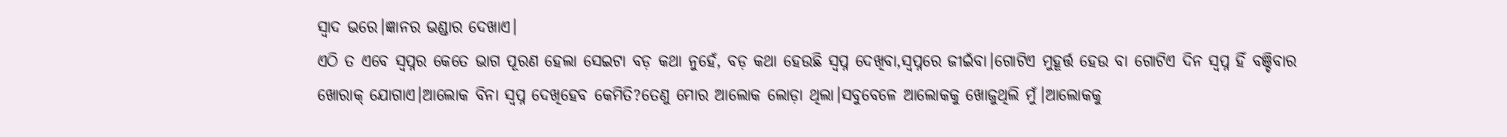ସ୍ୱାଦ ଭରେ।ଜ୍ଞାନର ଭଣ୍ଡାର ଦେଖାଏ।
ଏଠି ତ ଏବେ ସ୍ୱପ୍ନର କେତେ ଭାଗ ପୂରଣ ହେଲା ସେଇଟା ବଡ଼ କଥା ନୁହେଁ, ବଡ଼ କଥା ହେଉଛି ସ୍ୱପ୍ନ ଦେଖିବା,ସ୍ୱପ୍ନରେ ଜୀଇଁବା।ଗୋଟିଏ ମୁହୂର୍ତ୍ତ ହେଉ ବା ଗୋଟିଏ ଦିନ ସ୍ୱପ୍ନ ହିଁ ବଞ୍ଚିବାର ଖୋରାକ୍ ଯୋଗାଏ।ଆଲୋକ ବିନା ସ୍ୱପ୍ନ ଦେଖିହେବ କେମିତି?ତେଣୁ ମୋର ଆଲୋକ ଲୋଡ଼ା ଥିଲା।ସବୁବେଳେ ଆଲୋକକୁ ଖୋଜୁଥିଲି ମୁଁ।ଆଲୋକକୁ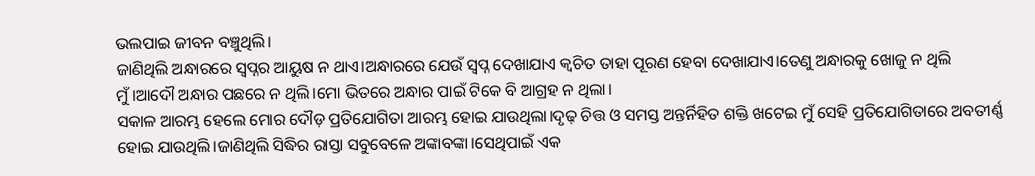ଭଲପାଇ ଜୀବନ ବଞ୍ଚୁଥିଲି।
ଜାଣିଥିଲି ଅନ୍ଧାରରେ ସ୍ୱପ୍ନର ଆୟୁଷ ନ ଥାଏ।ଅନ୍ଧାରରେ ଯେଉଁ ସ୍ୱପ୍ନ ଦେଖାଯାଏ କ୍ଵଚିତ ତାହା ପୂରଣ ହେବା ଦେଖାଯାଏ।ତେଣୁ ଅନ୍ଧାରକୁ ଖୋଜୁ ନ ଥିଲି ମୁଁ।ଆଦୌ ଅନ୍ଧାର ପଛରେ ନ ଥିଲି।ମୋ ଭିତରେ ଅନ୍ଧାର ପାଇଁ ଟିକେ ବି ଆଗ୍ରହ ନ ଥିଲା।
ସକାଳ ଆରମ୍ଭ ହେଲେ ମୋର ଦୌଡ଼ ପ୍ରତିଯୋଗିତା ଆରମ୍ଭ ହୋଇ ଯାଉଥିଲା।ଦୃଢ଼ ଚିତ୍ତ ଓ ସମସ୍ତ ଅନ୍ତର୍ନିହିତ ଶକ୍ତି ଖଟେଇ ମୁଁ ସେହି ପ୍ରତିଯୋଗିତାରେ ଅବତୀର୍ଣ୍ଣ ହୋଇ ଯାଉଥିଲି।ଜାଣିଥିଲି ସିଦ୍ଧିର ରାସ୍ତା ସବୁବେଳେ ଅଙ୍କାବଙ୍କା।ସେଥିପାଇଁ ଏକ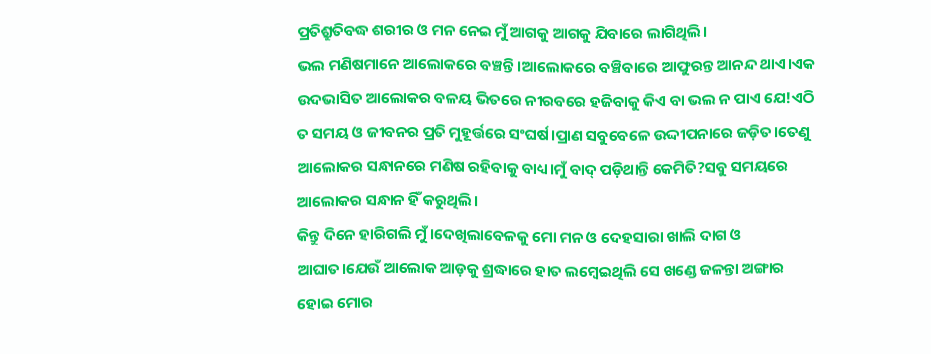ପ୍ରତିଶ୍ରୁତିବଦ୍ଧ ଶରୀର ଓ ମନ ନେଇ ମୁଁ ଆଗକୁ ଆଗକୁ ଯିବାରେ ଲାଗିଥିଲି।
ଭଲ ମଣିଷମାନେ ଆଲୋକରେ ବଞ୍ଚନ୍ତି।ଆଲୋକରେ ବଞ୍ଚିବାରେ ଆଫୁରନ୍ତ ଆନନ୍ଦ ଥାଏ।ଏକ ଉଦଭାସିତ ଆଲୋକର ବଳୟ ଭିତରେ ନୀରବରେ ହଜିବାକୁ କିଏ ବା ଭଲ ନ ପାଏ ଯେ!ଏଠି ତ ସମୟ ଓ ଜୀବନର ପ୍ରତି ମୁହୂର୍ତ୍ତରେ ସଂଘର୍ଷ।ପ୍ରାଣ ସବୁବେଳେ ଉଦ୍ଦୀପନାରେ ଜଡ଼ିତ।ତେଣୁ ଆଲୋକର ସନ୍ଧାନରେ ମଣିଷ ରହିବାକୁ ବାଧ୍ୟ।ମୁଁ ବାଦ୍ ପଡ଼ିଥାନ୍ତି କେମିତି?ସବୁ ସମୟରେ ଆଲୋକର ସନ୍ଧାନ ହିଁ କରୁଥିଲି।
କିନ୍ତୁ ଦିନେ ହାରିଗଲି ମୁଁ।ଦେଖିଲାବେଳକୁ ମୋ ମନ ଓ ଦେହସାରା ଖାଲି ଦାଗ ଓ ଆଘାତ।ଯେଉଁ ଆଲୋକ ଆଡ଼କୁ ଶ୍ରଦ୍ଧାରେ ହାତ ଲମ୍ବେଇଥିଲି ସେ ଖଣ୍ଡେ ଜଳନ୍ତା ଅଙ୍ଗାର ହୋଇ ମୋର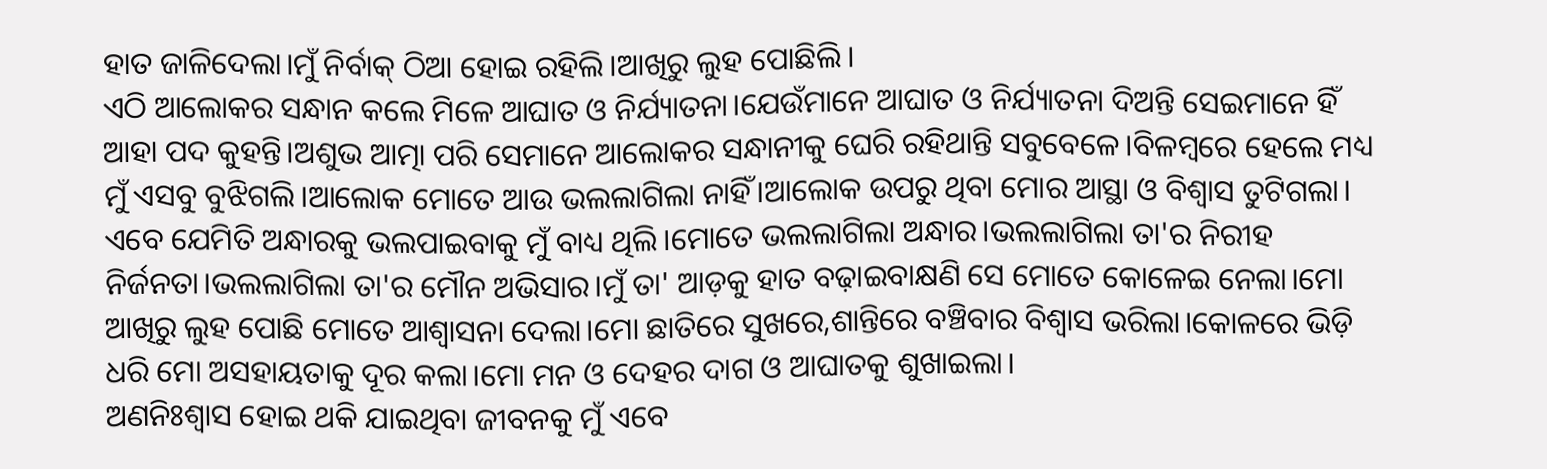ହାତ ଜାଳିଦେଲା।ମୁଁ ନିର୍ବାକ୍ ଠିଆ ହୋଇ ରହିଲି।ଆଖିରୁ ଲୁହ ପୋଛିଲି।
ଏଠି ଆଲୋକର ସନ୍ଧାନ କଲେ ମିଳେ ଆଘାତ ଓ ନିର୍ଯ୍ୟାତନା।ଯେଉଁମାନେ ଆଘାତ ଓ ନିର୍ଯ୍ୟାତନା ଦିଅନ୍ତି ସେଇମାନେ ହିଁ ଆହା ପଦ କୁହନ୍ତି।ଅଶୁଭ ଆତ୍ମା ପରି ସେମାନେ ଆଲୋକର ସନ୍ଧାନୀକୁ ଘେରି ରହିଥାନ୍ତି ସବୁବେଳେ।ବିଳମ୍ବରେ ହେଲେ ମଧ୍ୟ ମୁଁ ଏସବୁ ବୁଝିଗଲି।ଆଲୋକ ମୋତେ ଆଉ ଭଲଲାଗିଲା ନାହିଁ।ଆଲୋକ ଉପରୁ ଥିବା ମୋର ଆସ୍ଥା ଓ ବିଶ୍ୱାସ ତୁଟିଗଲା।
ଏବେ ଯେମିତି ଅନ୍ଧାରକୁ ଭଲପାଇବାକୁ ମୁଁ ବାଧ୍ୟ ଥିଲି।ମୋତେ ଭଲଲାଗିଲା ଅନ୍ଧାର।ଭଲଲାଗିଲା ତା'ର ନିରୀହ ନିର୍ଜନତା।ଭଲଲାଗିଲା ତା'ର ମୌନ ଅଭିସାର।ମୁଁ ତା' ଆଡ଼କୁ ହାତ ବଢ଼ାଇବାକ୍ଷଣି ସେ ମୋତେ କୋଳେଇ ନେଲା।ମୋ ଆଖିରୁ ଲୁହ ପୋଛି ମୋତେ ଆଶ୍ବାସନା ଦେଲା।ମୋ ଛାତିରେ ସୁଖରେ,ଶାନ୍ତିରେ ବଞ୍ଚିବାର ବିଶ୍ୱାସ ଭରିଲା।କୋଳରେ ଭିଡ଼ି ଧରି ମୋ ଅସହାୟତାକୁ ଦୂର କଲା।ମୋ ମନ ଓ ଦେହର ଦାଗ ଓ ଆଘାତକୁ ଶୁଖାଇଲା।
ଅଣନିଃଶ୍ୱାସ ହୋଇ ଥକି ଯାଇଥିବା ଜୀବନକୁ ମୁଁ ଏବେ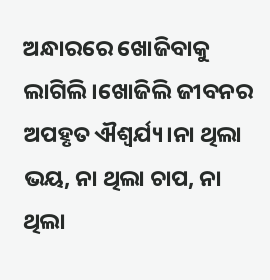ଅନ୍ଧାରରେ ଖୋଜିବାକୁ ଲାଗିଲି।ଖୋଜିଲି ଜୀବନର ଅପହୃତ ଐଶ୍ୱର୍ଯ୍ୟ।ନା ଥିଲା ଭୟ, ନା ଥିଲା ଚାପ, ନା ଥିଲା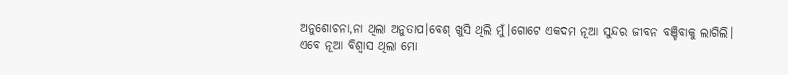ଅନୁଶୋଚନା,ନା ଥିଲା ଅନୁତାପ।ବେଶ୍ ଖୁସି ଥିଲି ମୁଁ।ଗୋଟେ ଏକଦମ ନୂଆ ସୁନ୍ଦର ଜୀବନ ବଞ୍ଚିବାକୁ ଲାଗିଲି।
ଏବେ ନୂଆ ବିଶ୍ୱାସ ଥିଲା ମୋ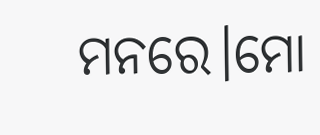ମନରେ।ମୋ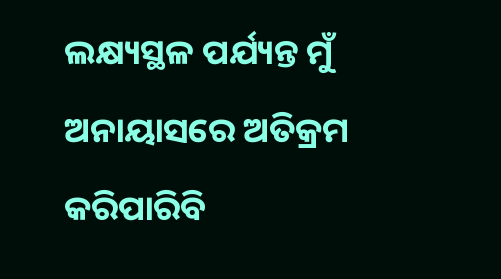ଲକ୍ଷ୍ୟସ୍ଥଳ ପର୍ଯ୍ୟନ୍ତ ମୁଁ ଅନାୟାସରେ ଅତିକ୍ରମ କରିପାରିବି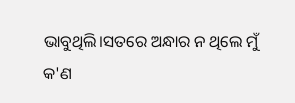ଭାବୁଥିଲି।ସତରେ ଅନ୍ଧାର ନ ଥିଲେ ମୁଁ କ'ଣ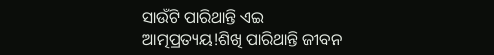ସାଉଁଟି ପାରିଥାନ୍ତି ଏଇ ଆତ୍ମପ୍ରତ୍ୟୟ!ଶିଖି ପାରିଥାନ୍ତି ଜୀବନ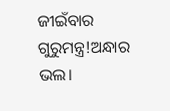ଜୀଇଁବାର ଗୁରୁମନ୍ତ୍ର!ଅନ୍ଧାର ଭଲ।